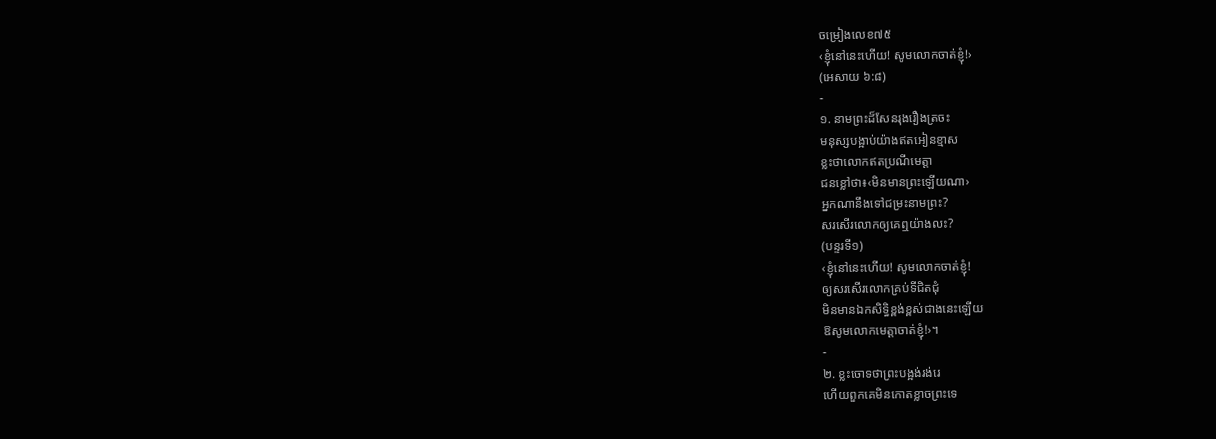ចម្រៀងលេខ៧៥
‹ខ្ញុំនៅនេះហើយ! សូមលោកចាត់ខ្ញុំ!›
(អេសាយ ៦:៨)
-
១. នាមព្រះដ៏សែនរុងរឿងត្រចះ
មនុស្សបង្អាប់យ៉ាងឥតអៀនខ្មាស
ខ្លះថាលោកឥតប្រណីមេត្ដា
ជនខ្លៅថា៖‹មិនមានព្រះឡើយណា›
អ្នកណានឹងទៅជម្រះនាមព្រះ?
សរសើរលោកឲ្យគេឮយ៉ាងលះ?
(បន្ទរទី១)
‹ខ្ញុំនៅនេះហើយ! សូមលោកចាត់ខ្ញុំ!
ឲ្យសរសើរលោកគ្រប់ទីជិតជុំ
មិនមានឯកសិទ្ធិខ្ពង់ខ្ពស់ជាងនេះឡើយ
ឱសូមលោកមេត្ដាចាត់ខ្ញុំ!›។
-
២. ខ្លះចោទថាព្រះបង្អង់រង់រេ
ហើយពួកគេមិនកោតខ្លាចព្រះទេ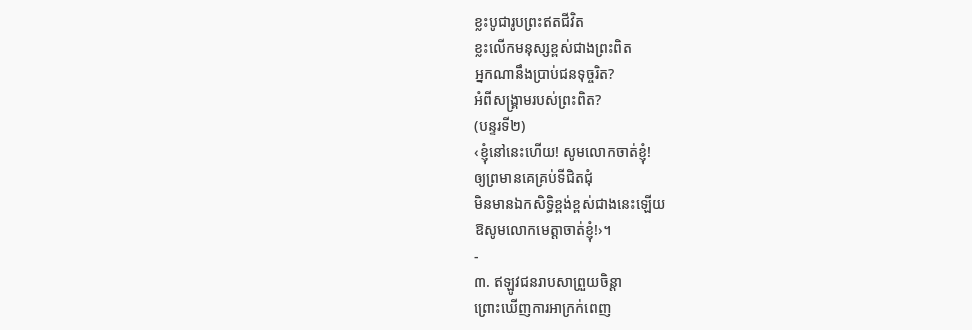ខ្លះបូជារូបព្រះឥតជីវិត
ខ្លះលើកមនុស្សខ្ពស់ជាងព្រះពិត
អ្នកណានឹងប្រាប់ជនទុច្ចរិត?
អំពីសង្គ្រាមរបស់ព្រះពិត?
(បន្ទរទី២)
‹ខ្ញុំនៅនេះហើយ! សូមលោកចាត់ខ្ញុំ!
ឲ្យព្រមានគេគ្រប់ទីជិតជុំ
មិនមានឯកសិទ្ធិខ្ពង់ខ្ពស់ជាងនេះឡើយ
ឱសូមលោកមេត្ដាចាត់ខ្ញុំ!›។
-
៣. ឥឡូវជនរាបសាព្រួយចិន្ដា
ព្រោះឃើញការអាក្រក់ពេញ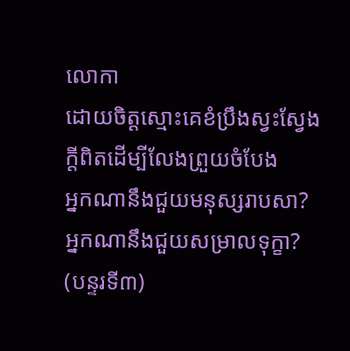លោកា
ដោយចិត្តស្មោះគេខំប្រឹងស្វះស្វែង
ក្ដីពិតដើម្បីលែងព្រួយចំបែង
អ្នកណានឹងជួយមនុស្សរាបសា?
អ្នកណានឹងជួយសម្រាលទុក្ខា?
(បន្ទរទី៣)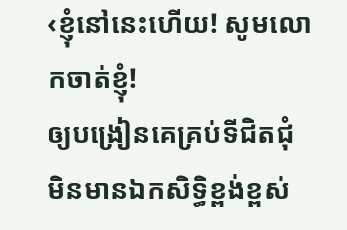‹ខ្ញុំនៅនេះហើយ! សូមលោកចាត់ខ្ញុំ!
ឲ្យបង្រៀនគេគ្រប់ទីជិតជុំ
មិនមានឯកសិទ្ធិខ្ពង់ខ្ពស់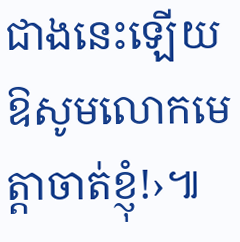ជាងនេះឡើយ
ឱសូមលោកមេត្ដាចាត់ខ្ញុំ!›៕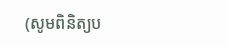(សូមពិនិត្យប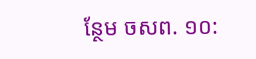ន្ថែម ចសព. ១០: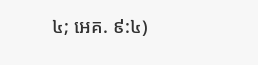៤; អេគ. ៩:៤)